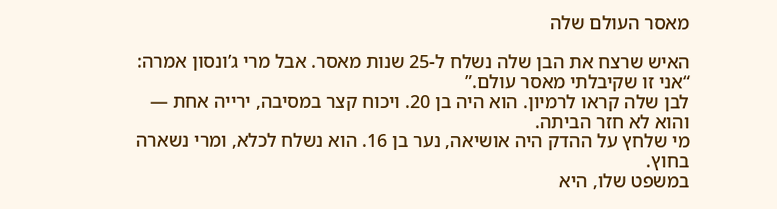מאסר העולם שלה

האיש שרצח את הבן שלה נשלח ל-25 שנות מאסר. אבל מרי ג’ונסון אמרה: “אני זו שקיבלתי מאסר עולם.”
לבן שלה קראו לרמיון. הוא היה בן 20. ויכוח קצר במסיבה, ירייה אחת — והוא לא חזר הביתה.
מי שלחץ על ההדק היה אושיאה, נער בן 16. הוא נשלח לכלא, ומרי נשארה בחוץ.
במשפט שלו, היא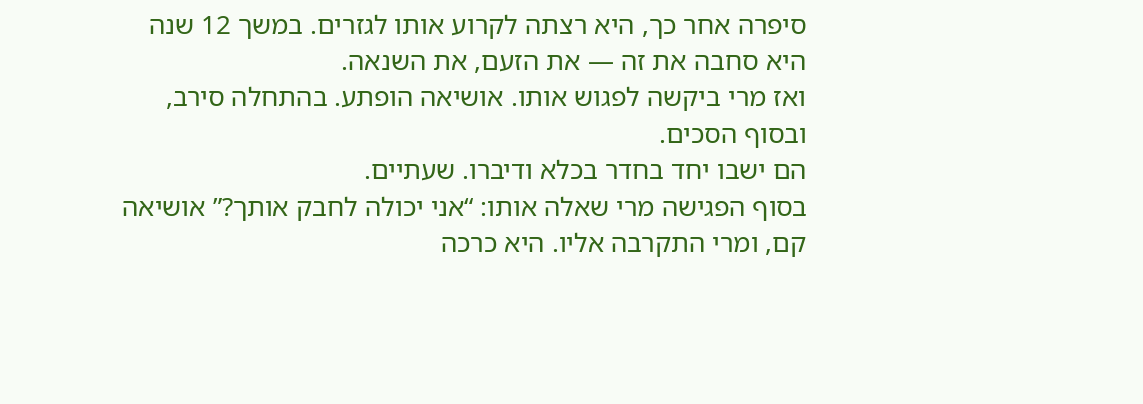סיפרה אחר כך, היא רצתה לקרוע אותו לגזרים. במשך 12 שנה היא סחבה את זה — את הזעם, את השנאה.
ואז מרי ביקשה לפגוש אותו. אושיאה הופתע. בהתחלה סירב, ובסוף הסכים.
הם ישבו יחד בחדר בכלא ודיברו. שעתיים.
בסוף הפגישה מרי שאלה אותו: “אני יכולה לחבק אותך?” אושיאה קם, ומרי התקרבה אליו. היא כרכה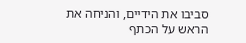סביבו את הידיים, והניחה את הראש על הכתף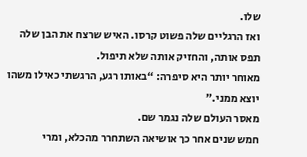שלו.
ואז הרגליים שלה פשוט קרסו. האיש שרצח את הבן שלה תפס אותה, והחזיק אותה שלא תיפול.
מאוחר יותר היא סיפרה: “באותו רגע, הרגשתי כאילו משהו יוצא ממני.”
מאסר העולם שלה נגמר שם.
חמש שנים אחר כך אושיאה השתחרר מהכלא, ומרי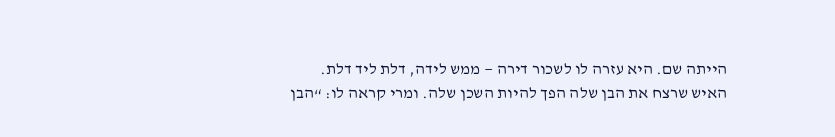הייתה שם. היא עזרה לו לשכור דירה — ממש לידה, דלת ליד דלת.
האיש שרצח את הבן שלה הפך להיות השכן שלה. ומרי קראה לו: “הבן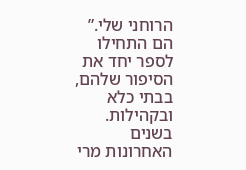הרוחני שלי.”
הם התחילו לספר יחד את הסיפור שלהם, בבתי כלא ובקהילות.
בשנים האחרונות מרי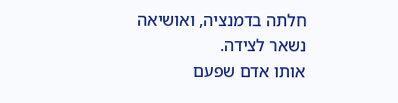חלתה בדמנציה, ואושיאה נשאר לצידה.
אותו אדם שפעם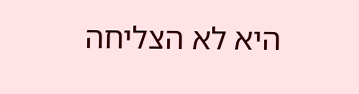היא לא הצליחה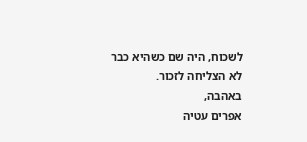לשכוח, היה שם כשהיא כבר לא הצליחה לזכור.
באהבה,
אפרים עטיה